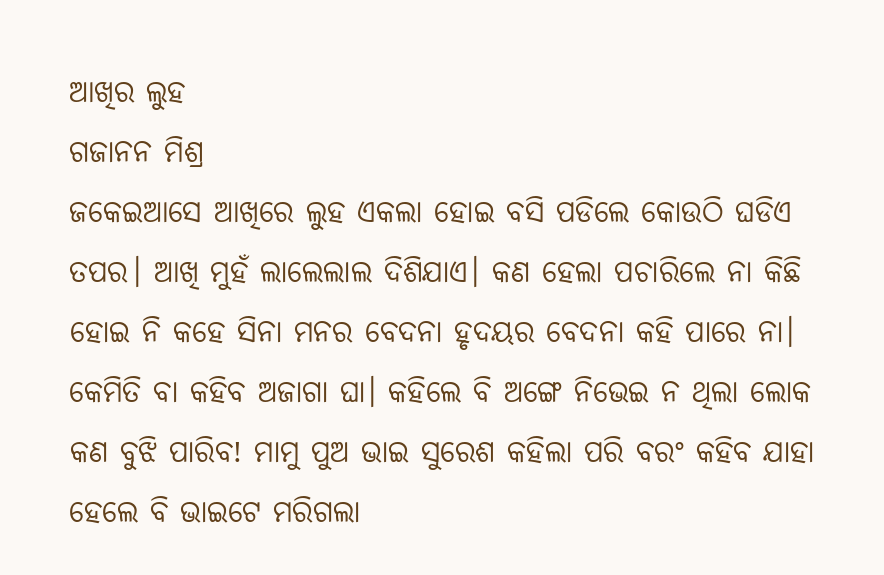ଆଖିର ଲୁହ
ଗଜାନନ ମିଶ୍ର
ଜକେଇଆସେ ଆଖିରେ ଲୁହ ଏକଲା ହୋଇ ବସି ପଡିଲେ କୋଉଠି ଘଡିଏ ତପର। ଆଖି ମୁହଁ ଲାଲେଲାଲ ଦିଶିଯାଏ। କଣ ହେଲା ପଚାରିଲେ ନା କିଛି ହୋଇ ନି କହେ ସିନା ମନର ବେଦନା ହୃଦୟର ବେଦନା କହି ପାରେ ନା। କେମିତି ବା କହିବ ଅଜାଗା ଘା। କହିଲେ ବି ଅଙ୍ଗେ ନିଭେଇ ନ ଥିଲା ଲୋକ କଣ ବୁଝି ପାରିବ! ମାମୁ ପୁଅ ଭାଇ ସୁରେଶ କହିଲା ପରି ବରଂ କହିବ ଯାହା ହେଲେ ବି ଭାଇଟେ ମରିଗଲା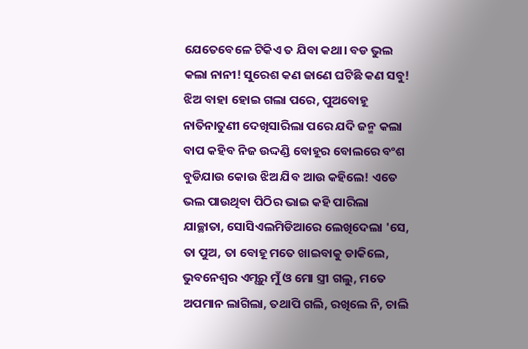ଯେତେବେଳେ ଟିକିଏ ତ ଯିବା କଥା। ବଡ ଭୁଲ କଲା ନାନୀ! ସୁରେଶ କଣ ଜାଣେ ଘଟିଛି କଣ ସବୁ! ଝିଅ ବାହା ହୋଇ ଗଲା ପରେ, ପୁଅବୋହୂ ନାତିନାତୁଣୀ ଦେଖିସାରିଲା ପରେ ଯଦି ଜନ୍ମ କଲା ବାପ କହିବ ନିଜ ଉଦ୍ଦଣ୍ଡି ବୋହୂର ବୋଲରେ ବଂଶ ବୁଡିଯାଉ କୋଉ ଝିଅ ଯିବ ଆଉ କହିଲେ! ଏତେ ଭଲ ପାଉଥିବା ପିଠିର ଭାଇ କହି ପାରିଲା ଯାଚ୍ଛାତା, ସୋସିଏଲମିଡିଆରେ ଲେଖିଦେଲା 'ସେ, ତା ପୁଅ, ତା ବୋହୂ ମତେ ଖାଇବାକୁ ଡାକିଲେ, ଭୁବନେଶ୍ୱର ଏମ୍ସରୁ ମୁଁ ଓ ମୋ ସ୍ତ୍ରୀ ଗଲୁ, ମତେ ଅପମାନ ଲାଗିଲା, ତଥାପି ଗଲି, ରଖିଲେ ନି, ଚାଲି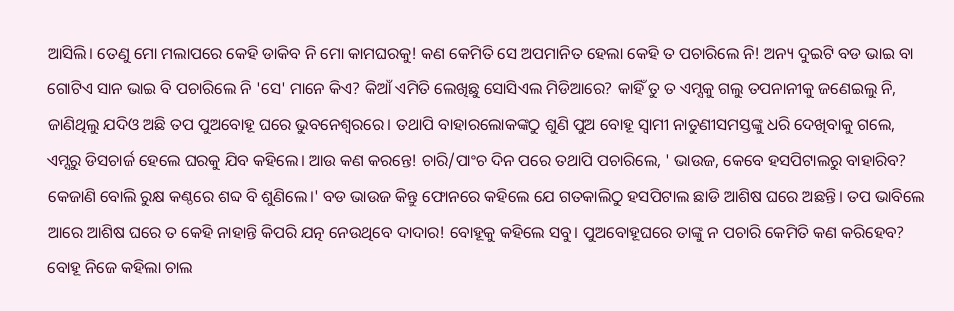ଆସିଲି। ତେଣୁ ମୋ ମଲାପରେ କେହି ଡାକିବ ନି ମୋ କାମଘରକୁ! କଣ କେମିତି ସେ ଅପମାନିତ ହେଲା କେହି ତ ପଚାରିଲେ ନି! ଅନ୍ୟ ଦୁଇଟି ବଡ ଭାଇ ବା ଗୋଟିଏ ସାନ ଭାଇ ବି ପଚାରିଲେ ନି 'ସେ' ମାନେ କିଏ? କିଆଁ ଏମିତି ଲେଖିଛୁ ସୋସିଏଲ ମିଡିଆରେ? କାହିଁ ତୁ ତ ଏମ୍ସକୁ ଗଲୁ ତପନାନୀକୁ ଜଣେଇଲୁ ନି, ଜାଣିଥିଲୁ ଯଦିଓ ଅଛି ତପ ପୁଅବୋହୂ ଘରେ ଭୁବନେଶ୍ଵରରେ। ତଥାପି ବାହାରଲୋକଙ୍କଠୁ ଶୁଣି ପୁଅ ବୋହୂ ସ୍ୱାମୀ ନାତୁଣୀସମସ୍ତଙ୍କୁ ଧରି ଦେଖିବାକୁ ଗଲେ, ଏମ୍ସରୁ ଡିସଚାର୍ଜ ହେଲେ ଘରକୁ ଯିବ କହିଲେ। ଆଉ କଣ କରନ୍ତେ! ଚାରି/ପାଂଚ ଦିନ ପରେ ତଥାପି ପଚାରିଲେ, ' ଭାଉଜ, କେବେ ହସପିଟାଲରୁ ବାହାରିବ? କେଜାଣି ବୋଲି ରୁକ୍ଷ କଣ୍ଠରେ ଶବ୍ଦ ବି ଶୁଣିଲେ।' ବଡ ଭାଉଜ କିନ୍ତୁ ଫୋନରେ କହିଲେ ଯେ ଗତକାଲିଠୁ ହସପିଟାଲ ଛାଡି ଆଶିଷ ଘରେ ଅଛନ୍ତି। ତପ ଭାବିଲେ ଆରେ ଆଶିଷ ଘରେ ତ କେହି ନାହାନ୍ତି କିପରି ଯତ୍ନ ନେଉଥିବେ ଦାଦାର! ବୋହୂକୁ କହିଲେ ସବୁ। ପୁଅବୋହୂଘରେ ତାଙ୍କୁ ନ ପଚାରି କେମିତି କଣ କରିହେବ? ବୋହୂ ନିଜେ କହିଲା ଚାଲ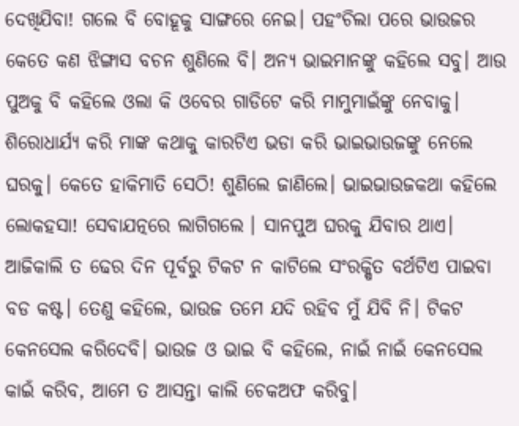ଦେଖିଯିବା! ଗଲେ ବି ବୋହୂକୁ ସାଙ୍ଗରେ ନେଇ। ପହଂଚିଲା ପରେ ଭାଉଜର କେତେ କଣ ଝିଙ୍ଗାସ ବଚନ ଶୁଣିଲେ ବି। ଅନ୍ୟ ଭାଇମାନଙ୍କୁ କହିଲେ ସବୁ। ଆଉ ପୁଅକୁ ବି କହିଲେ ଓଲା କି ଓବେର ଗାଡିଟେ କରି ମାମୁମାଇଁଙ୍କୁ ନେବାକୁ। ଶିରୋଧାର୍ଯ୍ୟ କରି ମାଙ୍କ କଥାକୁ କାରଟିଏ ଭଡା କରି ଭାଇଭାଉଜଙ୍କୁ ନେଲେ ଘରକୁ। କେତେ ହାକିମାତି ସେଠି! ଶୁଣିଲେ ଜାଣିଲେ। ଭାଇଭାଉଜକଥା କହିଲେ ଲୋକହସା! ସେବାଯତ୍ନରେ ଲାଗିଗଲେ । ସାନପୁଅ ଘରକୁ ଯିବାର ଥାଏ। ଆଜିକାଲି ତ ଢେର ଦିନ ପୂର୍ବରୁ ଟିକଟ ନ କାଟିଲେ ସଂରକ୍ଷିତ ବର୍ଥଟିଏ ପାଇବା ବଡ କଷ୍ଟ। ତେଣୁ କହିଲେ, ଭାଉଜ ତମେ ଯଦି ରହିବ ମୁଁ ଯିବି ନି। ଟିକଟ କେନସେଲ କରିଦେବି। ଭାଉଜ ଓ ଭାଇ ବି କହିଲେ, ନାଇଁ ନାଇଁ କେନସେଲ କାଇଁ କରିବ, ଆମେ ତ ଆସନ୍ତା କାଲି ଚେକଅଫ କରିବୁ।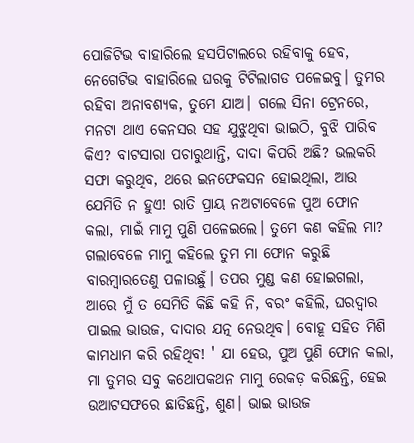ପୋଜିଟିଭ ବାହାରିଲେ ହସପିଟାଲରେ ରହିବାକୁ ହେବ, ନେଗେଟିଭ ବାହାରିଲେ ଘରକୁ ଟିଟିଲାଗଡ ପଳେଇବୁ। ତୁମର ରହିବା ଅନାବଶ୍ଯକ, ତୁମେ ଯାଅ। ଗଲେ ସିନା ଟ୍ରେନରେ, ମନଟା ଥାଏ କେନସର ସହ ଯୁଝୁଥିବା ଭାଇଠି, ବୁଝି ପାରିବ କିଏ? ବାଟସାରା ପଚାରୁଥାନ୍ତି, ଦାଦା କିପରି ଅଛି? ଭଲକରି ସଫା କରୁଥିବ, ଥରେ ଇନଫେକସନ ହୋଇଥିଲା, ଆଉ ଯେମିତି ନ ହୁଏ! ରାତି ପ୍ରାୟ ନଅଟାବେଳେ ପୁଅ ଫୋନ କଲା, ମାଇଁ ମାମୁ ପୁଣି ପଳେଇଲେ। ତୁମେ କଣ କହିଲ ମା? ଗଲାବେଳେ ମାମୁ କହିଲେ ତୁମ ମା ଫୋନ କରୁଛି ବାରମ୍ୱାରତେଣୁ ପଳାଉଛୁଁ। ତପର ମୁଣ୍ଡ କଣ ହୋଇଗଲା, ଆରେ ମୁଁ ତ ସେମିତି କିଛି କହି ନି, ବରଂ କହିଲି, ଘରଦ୍ୱାର ପାଇଲ ଭାଉଜ, ଦାଦାର ଯତ୍ନ ନେଉଥିବ। ବୋହୂ ସହିତ ମିଶି କାମଧାମ କରି ରହିଥିବ! ' ଯା ହେଉ, ପୁଅ ପୁଣି ଫୋନ କଲା, ମା ତୁମର ସବୁ କଥୋପକଥନ ମାମୁ ରେକଡ଼ କରିଛନ୍ତି, ହେଇ ଉଆଟସଫରେ ଛାଡିଛନ୍ତି, ଶୁଣ। ଭାଇ ଭାଉଜ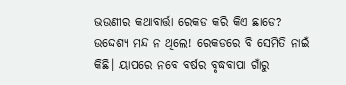ଭଉଣୀର କଥାବାର୍ତ୍ତା ରେକଡ କରି କିଏ ଛାଡେ? ଉଦ୍ଦେଶ୍ଯ ମନ୍ଦ ନ ଥିଲେ! ରେକଡରେ ବି ସେମିତି ନାଇଁ କିଛି। ୟାପରେ ନବେ ବର୍ଷର ବୃଦ୍ଧବାପା ଗାଁରୁ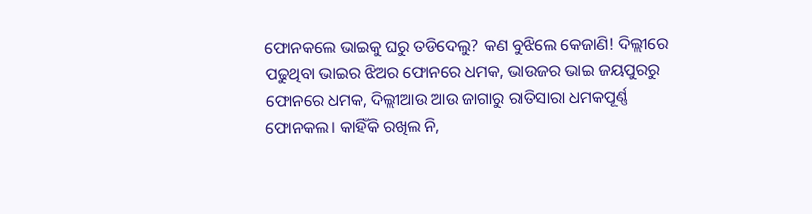ଫୋନକଲେ ଭାଇକୁ ଘରୁ ତଡିଦେଲୁ? କଣ ବୁଝିଲେ କେଜାଣି! ଦିଲ୍ଲୀରେ ପଢୁଥିବା ଭାଇର ଝିଅର ଫୋନରେ ଧମକ, ଭାଉଜର ଭାଇ ଜୟପୁରରୁ ଫୋନରେ ଧମକ, ଦିଲ୍ଲୀଆଉ ଆଉ ଜାଗାରୁ ରାତିସାରା ଧମକପୂର୍ଣ୍ଣ ଫୋନକଲ। କାହିଁକି ରଖିଲ ନି,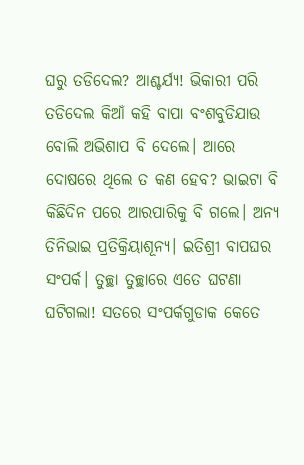ଘରୁ ତଡିଦେଲ? ଆଶ୍ଚର୍ଯ୍ଯ! ଭିକାରୀ ପରି ତଡିଦେଲ କିଆଁ କହି ବାପା ବଂଶବୁଡିଯାଉ ବୋଲି ଅଭିଶାପ ବି ଦେଲେ। ଆରେ ଦୋଷରେ ଥିଲେ ତ କଣ ହେବ? ଭାଇଟା ବି କିଛିଦିନ ପରେ ଆରପାରିକୁ ବି ଗଲେ। ଅନ୍ୟ ତିନିଭାଇ ପ୍ରତିକ୍ରିୟାଶୂନ୍ୟ। ଇତିଶ୍ରୀ ବାପଘର ସଂପର୍କ। ତୁଚ୍ଛା ତୁଚ୍ଛାରେ ଏତେ ଘଟଣା ଘଟିଗଲା! ସତରେ ସଂପର୍କଗୁଡାକ କେତେ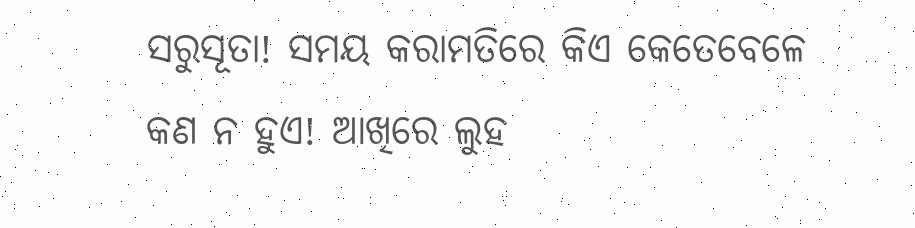ସରୁସୂତା! ସମୟ କରାମତିରେ କିଏ କେତେବେଳେ କଣ ନ ହୁଏ! ଆଖିରେ ଲୁହ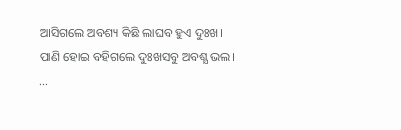ଆସିଗଲେ ଅବଶ୍ୟ କିଛି ଲାଘବ ହୁଏ ଦୁଃଖ। ପାଣି ହୋଇ ବହିଗଲେ ଦୁଃଖସବୁ ଅବଶ୍ଯ ଭଲ।
...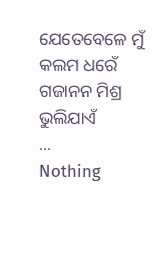ଯେତେବେଳେ ମୁଁ କଲମ ଧରେଁ
ଗଜାନନ ମିଶ୍ର
ଭୁଲିଯାଏଁ
...
Nothing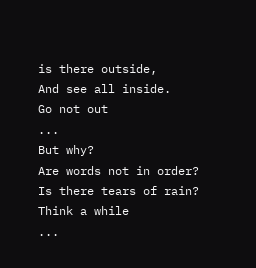is there outside,
And see all inside.
Go not out
...
But why?
Are words not in order?
Is there tears of rain?
Think a while
...